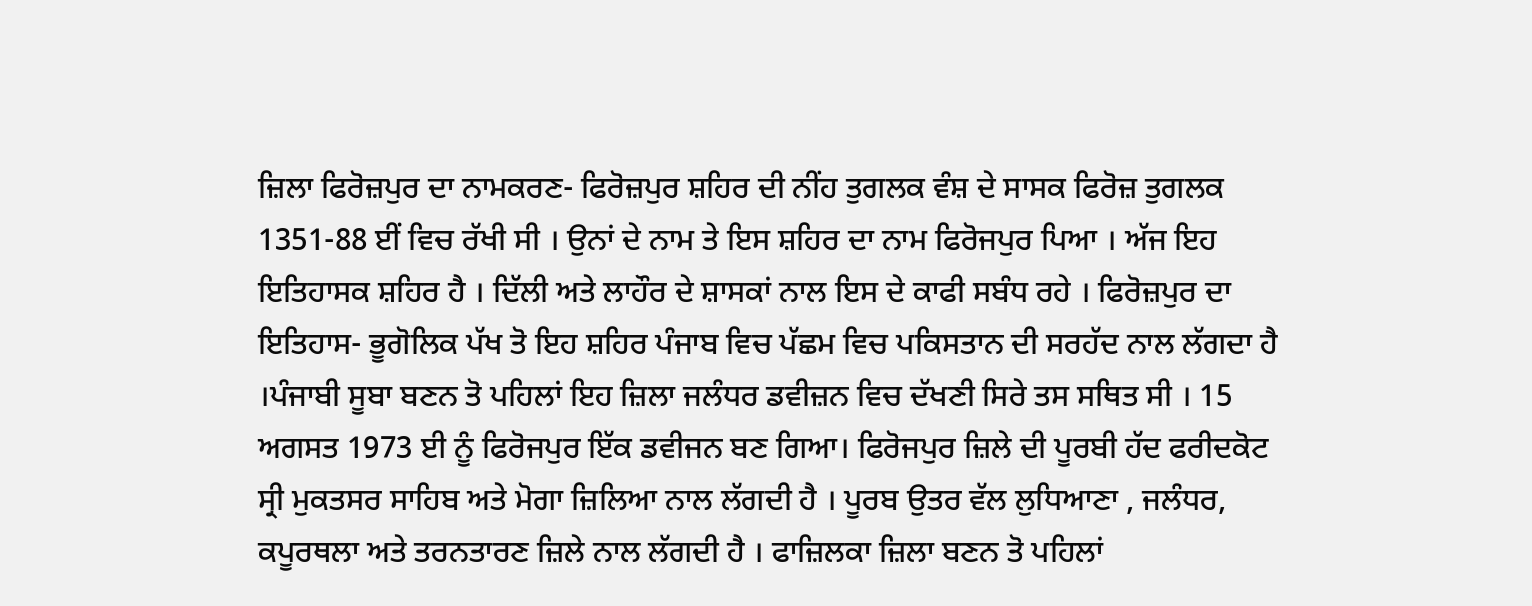ਜ਼ਿਲਾ ਫਿਰੋਜ਼ਪੁਰ ਦਾ ਨਾਮਕਰਣ- ਫਿਰੋਜ਼ਪੁਰ ਸ਼ਹਿਰ ਦੀ ਨੀਂਹ ਤੁਗਲਕ ਵੰਸ਼ ਦੇ ਸਾਸਕ ਫਿਰੋਜ਼ ਤੁਗਲਕ 1351-88 ਈਂ ਵਿਚ ਰੱਖੀ ਸੀ । ਉਨਾਂ ਦੇ ਨਾਮ ਤੇ ਇਸ ਸ਼ਹਿਰ ਦਾ ਨਾਮ ਫਿਰੋਜਪੁਰ ਪਿਆ । ਅੱਜ ਇਹ ਇਤਿਹਾਸਕ ਸ਼ਹਿਰ ਹੈ । ਦਿੱਲੀ ਅਤੇ ਲਾਹੌਰ ਦੇ ਸ਼ਾਸਕਾਂ ਨਾਲ ਇਸ ਦੇ ਕਾਫੀ ਸਬੰਧ ਰਹੇ । ਫਿਰੋਜ਼ਪੁਰ ਦਾ ਇਤਿਹਾਸ- ਭੂਗੋਲਿਕ ਪੱਖ ਤੋ ਇਹ ਸ਼ਹਿਰ ਪੰਜਾਬ ਵਿਚ ਪੱਛਮ ਵਿਚ ਪਕਿਸਤਾਨ ਦੀ ਸਰਹੱਦ ਨਾਲ ਲੱਗਦਾ ਹੈ ।ਪੰਜਾਬੀ ਸੂਬਾ ਬਣਨ ਤੋ ਪਹਿਲਾਂ ਇਹ ਜ਼ਿਲਾ ਜਲੰਧਰ ਡਵੀਜ਼ਨ ਵਿਚ ਦੱਖਣੀ ਸਿਰੇ ਤਸ ਸਥਿਤ ਸੀ । 15 ਅਗਸਤ 1973 ਈ ਨੂੰ ਫਿਰੋਜਪੁਰ ਇੱਕ ਡਵੀਜਨ ਬਣ ਗਿਆ। ਫਿਰੋਜਪੁਰ ਜ਼ਿਲੇ ਦੀ ਪੂਰਬੀ ਹੱਦ ਫਰੀਦਕੋਟ ਸ੍ਰੀ ਮੁਕਤਸਰ ਸਾਹਿਬ ਅਤੇ ਮੋਗਾ ਜ਼ਿਲਿਆ ਨਾਲ ਲੱਗਦੀ ਹੈ । ਪੂਰਬ ਉਤਰ ਵੱਲ ਲੁਧਿਆਣਾ , ਜਲੰਧਰ, ਕਪੂਰਥਲਾ ਅਤੇ ਤਰਨਤਾਰਣ ਜ਼ਿਲੇ ਨਾਲ ਲੱਗਦੀ ਹੈ । ਫਾਜ਼ਿਲਕਾ ਜ਼ਿਲਾ ਬਣਨ ਤੋ ਪਹਿਲਾਂ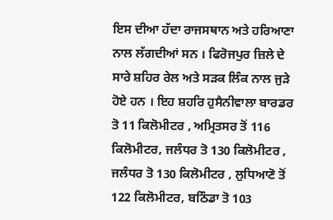ਇਸ ਦੀਆ ਹੱਦਾ ਰਾਜਸਥਾਨ ਅਤੇ ਹਰਿਆਣਾ ਨਾਲ ਲੱਗਦੀਆਂ ਸਨ । ਫਿਰੋਜਪੁਰ ਜ਼ਿਲੇ ਦੇ ਸਾਰੇ ਸ਼ਹਿਰ ਰੇਲ ਅਤੇ ਸੜਕ ਲਿੰਕ ਨਾਲ ਜੁੜੇ ਹੋਏ ਹਨ । ਇਹ ਸ਼ਹਰਿ ਹੁਸੈਨੀਵਾਲਾ ਬਾਰਡਰ ਤੋ 11 ਕਿਲੋਮੀਟਰ , ਅਮ੍ਰਿਤਸਰ ਤੋਂ 116 ਕਿਲੋਮੀਟਰ, ਜਲੰਧਰ ਤੋ 130 ਕਿਲੋਮੀਟਰ , ਜਲੰਧਰ ਤੋ 130 ਕਿਲੋਮੀਟਰ , ਲੁਧਿਆਣੋ ਤੋਂ 122 ਕਿਲੋਮੀਟਰ, ਬਠਿੰਡਾ ਤੋ 103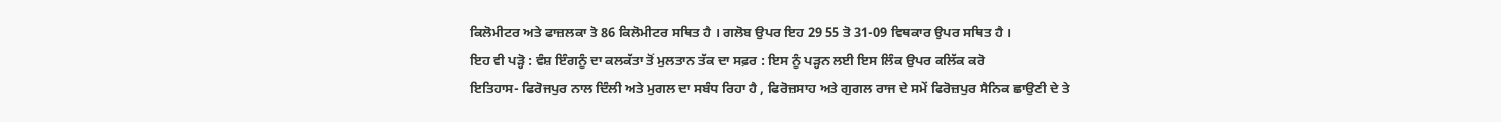ਕਿਲੋਮੀਟਰ ਅਤੇ ਫਾਜ਼ਲਕਾ ਤੋ 86 ਕਿਲੋਮੀਟਰ ਸਥਿਤ ਹੈ । ਗਲੋਬ ਉਪਰ ਇਹ 29 55 ਤੋ 31-09 ਵਿਥਕਾਰ ਉਪਰ ਸਥਿਤ ਹੈ ।
ਇਹ ਵੀ ਪੜ੍ਹੋ : ਵੰਸ਼ ਇੰਗਨੂੰ ਦਾ ਕਲਕੱਤਾ ਤੋਂ ਮੁਲਤਾਨ ਤੱਕ ਦਾ ਸਫ਼ਰ : ਇਸ ਨੂੰ ਪੜ੍ਹਨ ਲਈ ਇਸ ਲਿੰਕ ਉਪਰ ਕਲਿੱਕ ਕਰੋ
ਇਤਿਹਾਸ- ਫਿਰੋਜਪੁਰ ਨਾਲ ਦਿੰਲੀ ਅਤੇ ਮੁਗਲ ਦਾ ਸਬੰਧ ਰਿਹਾ ਹੈ , ਫਿਰੋਜ਼ਸਾਹ ਅਤੇ ਗੁਗਲ ਰਾਜ ਦੇ ਸਮੇਂ ਫਿਰੋਜ਼ਪੁਰ ਸੈਨਿਕ ਛਾਉਣੀ ਦੇ ਤੇ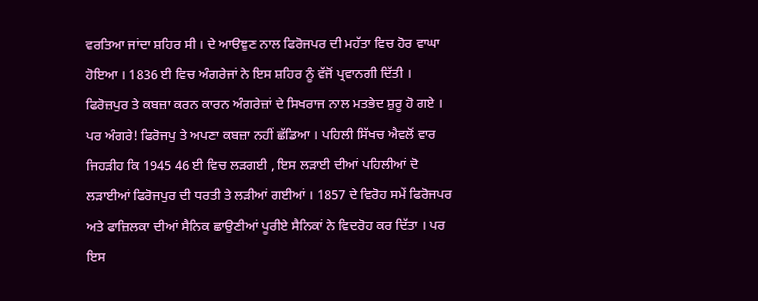ਵਰਤਿਆ ਜਾਂਦਾ ਸ਼ਹਿਰ ਸੀ । ਦੇ ਆੳਞੁਣ ਨਾਲ ਫਿਰੋਜਪਰ ਦੀ ਮਹੱਤਾ ਵਿਚ ਹੋਰ ਵਾਘਾ ਹੋਇਆ । 1836 ਈ ਵਿਚ ਅੰਗਰੇਜਾਂ ਨੇ ਇਸ ਸ਼ਹਿਰ ਨੂੰ ਵੱਜੋਂ ਪ੍ਰਵਾਨਗੀ ਦਿੱਤੀ । ਫਿਰੋਜ਼ਪੁਰ ਤੇ ਕਬਜ਼ਾ ਕਰਨ ਕਾਰਨ ਅੰਗਰੇਜ਼ਾਂ ਦੇ ਸਿਖਰਾਜ ਨਾਲ ਮਤਭੇਦ ਸ਼ੁਰੂ ਹੋ ਗਏ । ਪਰ ਅੰਗਰੇ! ਫਿਰੋਜਪੁ ਤੇ ਅਪਣਾ ਕਬਜ਼ਾ ਨਹੀਂ ਛੱਡਿਆ । ਪਹਿਲੀ ਸਿੱਖਚ ਐਵਲੋਂ ਵਾਰ ਜਿਹੜੀਹ ਕਿ 1945 46 ਈ ਵਿਚ ਲੜਗਈ , ਇਸ ਲੜਾਈ ਦੀਆਂ ਪਹਿਲੀਆਂ ਦੋ ਲੜਾਈਆਂ ਫਿਰੋਜਪੁਰ ਦੀ ਧਰਤੀ ਤੇ ਲੜੀਆਂ ਗਈਆਂ । 1857 ਦੇ ਵਿਰੋਹ ਸਮੇਂ ਫਿਰੋਜਪਰ ਅਤੇ ਫਾਜ਼ਿਲਕਾ ਦੀਆਂ ਸੈਨਿਕ ਛਾਉਣੀਆਂ ਪੂਰੀਏ ਸੈਨਿਕਾਂ ਨੇ ਵਿਦਰੋਹ ਕਰ ਦਿੱਤਾ । ਪਰ ਇਸ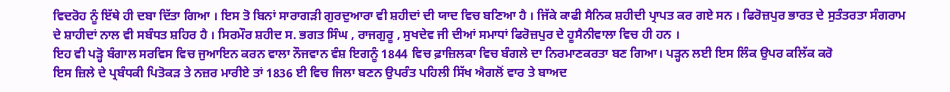ਵਿਦਰੋਹ ਨੂੰ ਇੱਥੇ ਹੀ ਦਬਾ ਦਿੱਤਾ ਗਿਆ । ਇਸ ਤੋ ਬਿਨਾਂ ਸਾਰਾਗੜੀ ਗੁਰਦੁਆਰਾ ਵੀ ਸ਼ਹੀਦਾਂ ਦੀ ਯਾਦ ਵਿਚ ਬਣਿਆ ਹੈ । ਜਿੱਕੇ ਕਾਫੀ ਸੈਨਿਕ ਸ਼ਹੀਦੀ ਪ੍ਰਾਪਤ ਕਰ ਗਏ ਸਨ । ਫਿਰੋਜ਼ਪੁਰ ਭਾਰਤ ਦੇ ਸੁਤੰਤਰਤਾ ਸੰਗਰਾਮ ਦੇ ਸ਼ਾਹੀਦਾਂ ਨਾਲ ਵੀ ਸਬੰਧਤ ਸ਼ਹਿਰ ਹੈ । ਸਿਰਮੌਰ ਸ਼ਹੀਦ ਸ. ਭਗਤ ਸਿੰਘ , ਰਾਜਗੁਰੂ , ਸੁਖਦੇਵ ਜੀ ਦੀਆਂ ਸਮਾਧਾਂ ਫਿਰੋਜ਼ਪੁਰ ਦੇ ਹੂਸੈਨੀਵਾਲਾ ਵਿਚ ਹੀ ਹਨ ।
ਇਹ ਵੀ ਪੜ੍ਹੋ ਬੰਗਾਲ ਸਰਵਿਸ ਵਿਚ ਜੁਆਇਨ ਕਰਨ ਵਾਲਾ ਨੌਜਵਾਨ ਵੰਸ਼ ਇਗਨੂੰ 1844 ਵਿਚ ਫ਼ਾਜ਼ਿਲਕਾ ਵਿਚ ਬੰਗਲੇ ਦਾ ਨਿਰਮਾਣਕਰਤਾ ਬਣ ਗਿਆ। ਪੜ੍ਹਨ ਲਈ ਇਸ ਲਿੰਕ ਉਪਰ ਕਲਿੱਕ ਕਰੋ
ਇਸ ਜ਼ਿਲੇ ਦੇ ਪ੍ਰਬੰਧਕੀ ਪਿਤੋਕੜ ਤੇ ਨਜ਼ਰ ਮਾਰੀਏ ਤਾਂ 1836 ਈ ਵਿਚ ਜਿਲਾ ਬਣਨ ਉਪਰੰਤ ਪਹਿਲੀ ਸਿੱਖ ਐਗਲੋਂ ਵਾਰ ਤੇ ਬਾਅਦ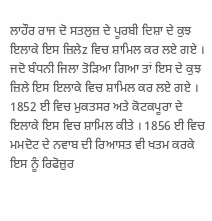ਲਾਹੌਰ ਰਾਜ ਦੋ ਸਤਲੁਜ਼ ਦੇ ਪੂਰਬੀ ਦਿਸ਼ਾ ਦੇ ਕੁਝ ਇਲਾਕੇ ਇਸ ਜ਼ਿਲੇz ਵਿਚ ਸ਼ਾਮਿਲ ਕਰ ਲਏ ਗਏ । ਜਦੋ ਬੰਧਨੀ ਜਿਲਾ ਤੋੜਿਆ ਗਿਆ ਤਾਂ ਇਸ ਦੇ ਕੁਝ ਜ਼ਿਲੇ ਇਸ ਇਲਾਕੇ ਵਿਚ ਸ਼ਾਮਿਲ ਕਰ ਲਏ ਗਏ । 1852 ਈ ਵਿਚ ਮੁਕਤਸਰ ਅਤੇ ਕੋਟਕਪੂਰਾ ਦੇ ਇਲਾਕੇ ਇਸ ਵਿਚ ਸ਼ਾਮਿਲ ਕੀਤੇ । 1856 ਈ ਵਿਚ ਮਮਦੋਟ ਦੇ ਨਵਾਬ ਦੀ ਰਿਆਸਤ ਵੀ ਖਤਮ ਕਰਕੇ ਇਸ ਨੂੰ ਰਿਫੋਜ਼ੁਰ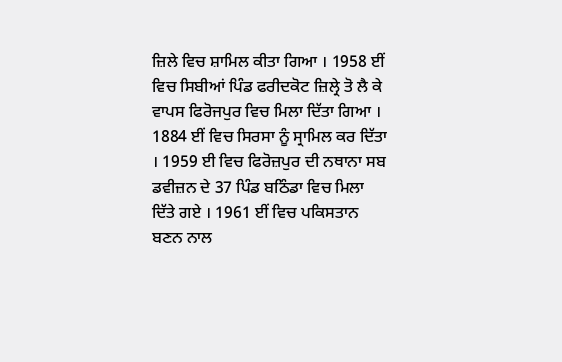ਜ਼ਿਲੇ ਵਿਚ ਸ਼ਾਮਿਲ ਕੀਤਾ ਗਿਆ । 1958 ਈਂ ਵਿਚ ਸਿਬੀਆਂ ਪਿੰਡ ਫਰੀਦਕੋਟ ਜ਼ਿਲ੍ਰੇ ਤੋ ਲੈ ਕੇ ਵਾਪਸ ਫਿਰੋਜਪੁਰ ਵਿਚ ਮਿਲਾ ਦਿੱਤਾ ਗਿਆ । 1884 ਈਂ ਵਿਚ ਸਿਰਸਾ ਨੂੰ ਸ੍ਰਾਮਿਲ ਕਰ ਦਿੱਤਾ । 1959 ਈ ਵਿਚ ਫਿਰੋਜ਼ਪੁਰ ਦੀ ਨਥਾਨਾ ਸਬ ਡਵੀਜ਼ਨ ਦੇ 37 ਪਿੰਡ ਬਠਿੰਡਾ ਵਿਚ ਮਿਲਾ ਦਿੱਤੇ ਗਏ । 1961 ਈਂ ਵਿਚ ਪਕਿਸਤਾਨ ਬਣਨ ਨਾਲ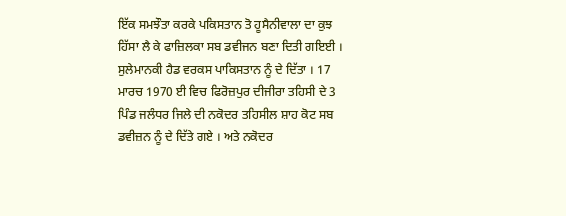ਇੱਕ ਸਮਝੌਤਾ ਕਰਕੇ ਪਕਿਸਤਾਨ ਤੋ ਹੂਸੈਨੀਵਾਲਾ ਦਾ ਕੁਝ ਹਿੱਸਾ ਲੈ ਕੇ ਫਾਜ਼ਿਲਕਾ ਸਬ ਡਵੀਜਨ ਬਣਾ ਦਿਤੀ ਗਇਈ ।
ਸੁਲੇਮਾਨਕੀ ਹੈਡ ਵਰਕਸ ਪਾਕਿਸਤਾਨ ਨੂੰ ਦੇ ਦਿੱਤਾ । 17 ਮਾਰਚ 1970 ਈ ਵਿਚ ਫਿਰੋਜ਼ਪੁਰ ਦੀਜੀਰਾ ਤਹਿਸੀ ਦੇ 3 ਪਿੰਡ ਜਲੰਧਰ ਜਿਲੇ ਦੀ ਨਕੋਦਰ ਤਹਿਸੀਲ ਸ਼ਾਹ ਕੋਟ ਸਬ ਡਵੀਜ਼ਨ ਨੂੰ ਦੇ ਦਿੱਤੇ ਗਏ । ਅਤੇ ਨਕੋਦਰ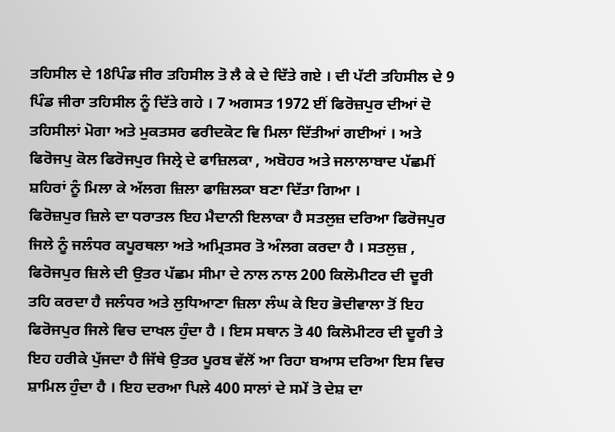ਤਹਿਸੀਲ ਦੇ 18ਪਿੰਡ ਜੀਰ ਤਹਿਸੀਲ ਤੋ ਲੈ ਕੇ ਦੇ ਦਿੱਤੇ ਗਏ । ਦੀ ਪੱਟੀ ਤਹਿਸੀਲ ਦੇ 9 ਪਿੰਡ ਜੀਰਾ ਤਹਿਸੀਲ ਨੂੰ ਦਿੱਤੇ ਗਹੇ । 7 ਅਗਸਤ 1972 ਈਂ ਫਿਰੋਜ਼ਪੁਰ ਦੀਆਂ ਦੋ ਤਹਿਸੀਲਾਂ ਮੋਗਾ ਅਤੇ ਮੁਕਤਸਰ ਫਰੀਦਕੋਟ ਵਿ ਮਿਲਾ ਦਿੱਤੀਆਂ ਗਈਆਂ । ਅਤੇ ਫਿਰੋਜਪੁ ਕੋਲ ਫਿਰੋਜਪੁਰ ਜਿਲ੍ਰੇ ਦੇ ਫਾਜ਼ਿਲਕਾ , ਅਬੋਹਰ ਅਤੇ ਜਲਾਲਾਬਾਦ ਪੱਛਮੀਂ ਸ਼ਹਿਰਾਂ ਨੂੰ ਮਿਲਾ ਕੇ ਅੱਲਗ ਜ਼ਿਲਾ ਫਾਜ਼ਿਲਕਾ ਬਣਾ ਦਿੱਤਾ ਗਿਆ ।
ਫਿਰੋਜ਼ਪੁਰ ਜ਼ਿਲੇ ਦਾ ਧਰਾਤਲ ਇਹ ਮੈਦਾਨੀ ਇਲਾਕਾ ਹੈ ਸਤਲੁਜ਼ ਦਰਿਆ ਫਿਰੋਜਪੁਰ ਜਿਲੇ ਨੂੰ ਜਲੰਧਰ ਕਪੂਰਥਲਾ ਅਤੇ ਅਮ੍ਰਿਤਸਰ ਤੋ ਅੰਲਗ ਕਰਦਾ ਹੈ । ਸਤਲੁਜ਼ , ਫਿਰੋਜਪੁਰ ਜ਼ਿਲੇ ਦੀ ਉਤਰ ਪੱਛਮ ਸੀਮਾ ਦੇ ਨਾਲ ਨਾਲ 200 ਕਿਲੋਮੀਟਰ ਦੀ ਦੂਰੀ ਤਹਿ ਕਰਦਾ ਹੈ ਜਲੰਧਰ ਅਤੇ ਲੁਧਿਆਣਾ ਜ਼ਿਲਾ ਲੰਘ ਕੇ ਇਹ ਭੋਦੀਵਾਲਾ ਤੋਂ ਇਹ ਫਿਰੋਜਪੁਰ ਜਿਲੇ ਵਿਚ ਦਾਖਲ ਹੁੰਦਾ ਹੈ । ਇਸ ਸਥਾਨ ਤੋ 40 ਕਿਲੋਮੀਟਰ ਦੀ ਦੂਰੀ ਤੇ ਇਹ ਹਰੀਕੇ ਪੁੱਜਦਾ ਹੈ ਜਿੱਥੇ ਉਤਰ ਪੂਰਬ ਵੱਲੋਂ ਆ ਰਿਹਾ ਬਆਸ ਦਰਿਆ ਇਸ ਵਿਚ ਸ਼ਾਮਿਲ ਹੁੰਦਾ ਹੈ । ਇਹ ਦਰਆ ਪਿਲੇ 400 ਸਾਲਾਂ ਦੇ ਸਮੇਂ ਤੋ ਦੇਸ਼ ਦਾ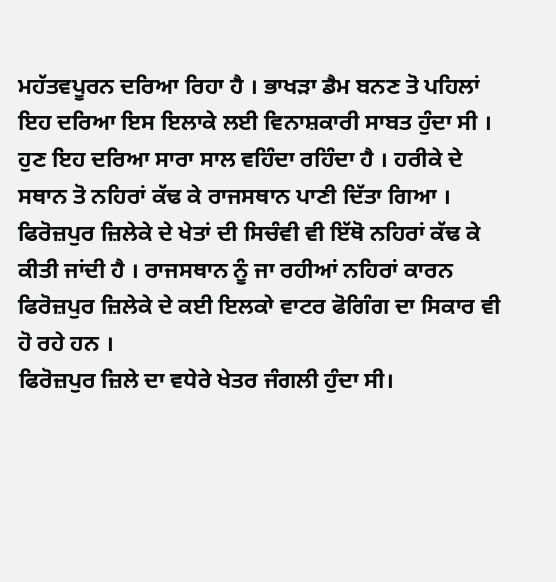ਮਹੱਤਵਪੂਰਨ ਦਰਿਆ ਰਿਹਾ ਹੈ । ਭਾਖੜਾ ਡੈਮ ਬਨਣ ਤੋ ਪਹਿਲਾਂ ਇਹ ਦਰਿਆ ਇਸ ਇਲਾਕੇ ਲਈ ਵਿਨਾਸ਼ਕਾਰੀ ਸਾਬਤ ਹੁੰਦਾ ਸੀ । ਹੁਣ ਇਹ ਦਰਿਆ ਸਾਰਾ ਸਾਲ ਵਹਿੰਦਾ ਰਹਿੰਦਾ ਹੈ । ਹਰੀਕੇ ਦੇ ਸਥਾਨ ਤੋ ਨਹਿਰਾਂ ਕੱਢ ਕੇ ਰਾਜਸਥਾਨ ਪਾਣੀ ਦਿੱਤਾ ਗਿਆ । ਫਿਰੋਜ਼ਪੁਰ ਜ਼ਿਲੇਕੇ ਦੇ ਖੇਤਾਂ ਦੀ ਸਿਚੰਵੀ ਵੀ ਇੱਥੋ ਨਹਿਰਾਂ ਕੱਢ ਕੇ ਕੀਤੀ ਜਾਂਦੀ ਹੈ । ਰਾਜਸਥਾਨ ਨੂੰ ਜਾ ਰਹੀਆਂ ਨਹਿਰਾਂ ਕਾਰਨ ਫਿਰੋਜ਼ਪੁਰ ਜ਼ਿਲੇਕੇ ਦੇ ਕਈ ਇਲਕਾੇ ਵਾਟਰ ਫੋਗਿੰਗ ਦਾ ਸਿਕਾਰ ਵੀ ਹੋ ਰਹੇ ਹਨ ।
ਫਿਰੋਜ਼ਪੁਰ ਜ਼ਿਲੇ ਦਾ ਵਧੇਰੇ ਖੇਤਰ ਜੰਗਲੀ ਹੁੰਦਾ ਸੀ।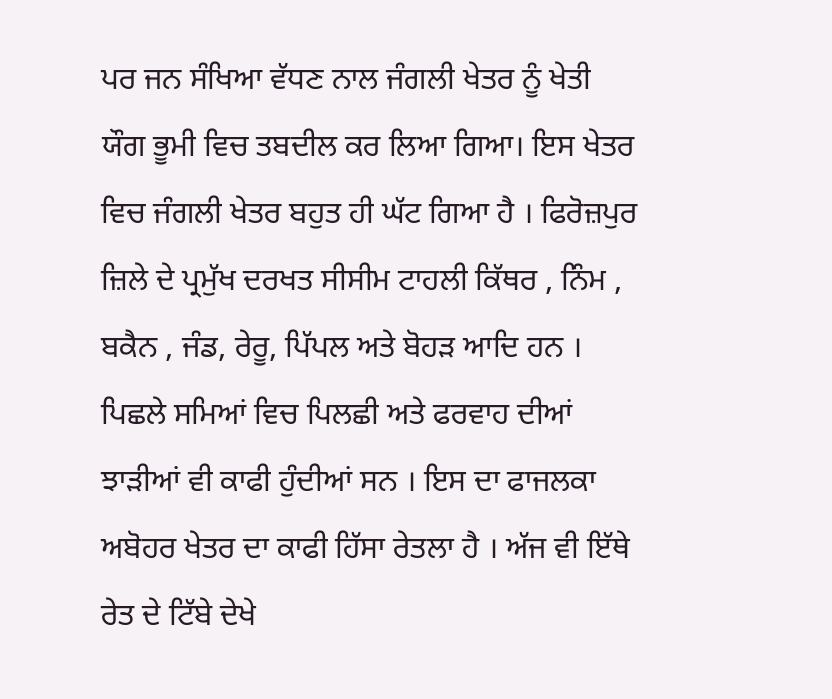ਪਰ ਜਨ ਸੰਖਿਆ ਵੱਧਣ ਨਾਲ ਜੰਗਲੀ ਖੇਤਰ ਨੂੰ ਖੇਤੀ ਯੌਗ ਭੂਮੀ ਵਿਚ ਤਬਦੀਲ ਕਰ ਲਿਆ ਗਿਆ। ਇਸ ਖੇਤਰ ਵਿਚ ਜੰਗਲੀ ਖੇਤਰ ਬਹੁਤ ਹੀ ਘੱਟ ਗਿਆ ਹੈ । ਫਿਰੋਜ਼ਪੁਰ ਜ਼ਿਲੇ ਦੇ ਪ੍ਰਮੁੱਖ ਦਰਖਤ ਸੀਸੀਮ ਟਾਹਲੀ ਕਿੱਥਰ , ਨਿੰਮ , ਬਕੈਨ , ਜੰਡ, ਰੇਰੂ, ਪਿੱਪਲ ਅਤੇ ਬੋਹੜ ਆਦਿ ਹਨ । ਪਿਛਲੇ ਸਮਿਆਂ ਵਿਚ ਪਿਲਛੀ ਅਤੇ ਫਰਵਾਹ ਦੀਆਂ ਝਾੜੀਆਂ ਵੀ ਕਾਫੀ ਹੁੰਦੀਆਂ ਸਨ । ਇਸ ਦਾ ਫਾਜਲਕਾ ਅਬੋਹਰ ਖੇਤਰ ਦਾ ਕਾਫੀ ਹਿੱਸਾ ਰੇਤਲਾ ਹੈ । ਅੱਜ ਵੀ ਇੱਥੇ ਰੇਤ ਦੇ ਟਿੱਬੇ ਦੇਖੇ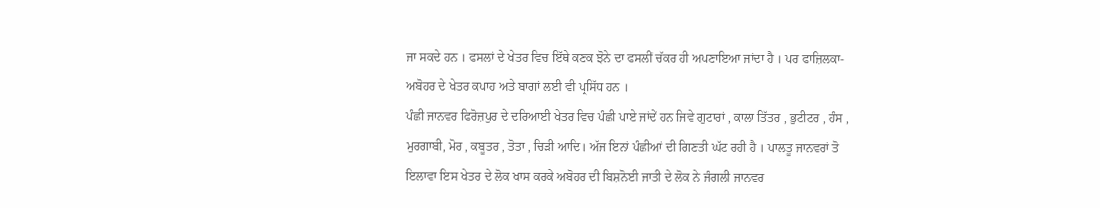ਜਾ ਸਕਦੇ ਹਨ । ਫਸਲਾਂ ਦੇ ਖੇਤਰ ਵਿਚ ਇੱਥੇ ਕਣਕ ਝੋਨੇ ਦਾ ਫਸਲੀਂ ਚੱਕਰ ਹੀ ਅਪਣਾਇਆ ਜਾਂਦਾ ਹੈ । ਪਰ ਫਾਜ਼ਿਲਕਾ-ਅਬੋਹਰ ਦੇ ਖੇਤਰ ਕਪਾਹ ਅਤੇ ਬਾਗਾਂ ਲਈ ਵੀ ਪ੍ਰਸਿੱਧ ਹਨ ।
ਪੰਛੀ ਜਾਨਵਰ ਫਿਰੋਜ਼ਪੁਰ ਦੇ ਦਰਿਆਈ ਖੇਤਰ ਵਿਚ ਪੰਛੀ ਪਾਏ ਜਾਂਦੇਂ ਹਨ ਜਿਵੇ ਗੁਟਾਰਾਂ , ਕਾਲਾ ਤਿੱਤਰ , ਭੁਟੀਟਰ , ਹੰਸ , ਮੁਰਗਾਬੀ, ਮੋਰ , ਕਬੂਤਰ , ਤੋਤਾ , ਚਿੜੀ ਆਦਿ। ਅੱਜ ਇਨਾਂ ਪੰਛੀਆਂ ਦੀ ਗਿਣਤੀ ਘੱਟ ਰਹੀ ਹੈ । ਪਾਲਤੂ ਜਾਨਵਰਾਂ ਤੋ ਇਲਾਵਾ ਇਸ ਖੇਤਰ ਦੇ ਲੋਕ ਖਾਸ ਕਰਕੇ ਅਬੋਹਰ ਦੀ ਬਿਸ਼ਨੋਈ ਜਾਤੀ ਦੇ ਲੋਕ ਨੇ ਜੰਗਲੀ ਜਾਨਵਰ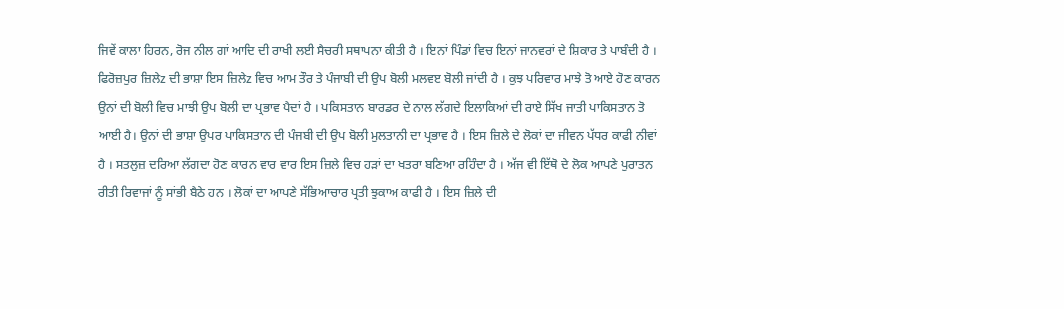ਜਿਵੇਂ ਕਾਲਾ ਹਿਰਨ, ਰੋਜ ਨੀਲ ਗਾਂ ਆਦਿ ਦੀ ਰਾਖੀ ਲਈ ਸੈਚਰੀ ਸਥਾਪਨਾ ਕੀਤੀ ਹੈ । ਇਨਾਂ ਪਿੰਡਾਂ ਵਿਚ ਇਨਾਂ ਜਾਨਵਰਾਂ ਦੇ ਸ਼ਿਕਾਰ ਤੇ ਪਾਬੰਦੀ ਹੈ ।
ਫਿਰੋਜ਼ਪੁਰ ਜ਼ਿਲੇz ਦੀ ਭਾਸ਼ਾ ਇਸ ਜ਼ਿਲੇz ਵਿਚ ਆਮ ਤੌਰ ਤੇ ਪੰਜਾਬੀ ਦੀ ਉਪ ਬੋਲੀ ਮਲਵੲ ਬੋਲੀ ਜਾਂਦੀ ਹੈ । ਕੁਝ ਪਰਿਵਾਰ ਮਾਝੇ ਤੋ ਆਏ ਹੋਣ ਕਾਰਨ ਉਨਾਂ ਦੀ ਬੋਲੀ ਵਿਚ ਮਾਝੀ ਉਪ ਬੋਲੀ ਦਾ ਪ੍ਰਭਾਵ ਪੈਦਾਂ ਹੈ । ਪਕਿਸਤਾਨ ਬਾਰਡਰ ਦੇ ਨਾਲ ਲੱਗਦੇ ਇਲਾਕਿਆਂ ਦੀ ਰਾਏ ਸਿੱਖ ਜਾਤੀ ਪਾਕਿਸਤਾਨ ਤੋ ਆਈ ਹੈ। ਉਨਾਂ ਦੀ ਭਾਸ਼ਾ ਉਪਰ ਪਾਕਿਸਤਾਨ ਦੀ ਪੰਜਬੀ ਦੀ ਉਪ ਬੋਲੀ ਮੁਲਤਾਨੀ ਦਾ ਪ੍ਰਭਾਵ ਹੈ । ਇਸ ਜ਼ਿਲੇ ਦੇ ਲੋਕਾਂ ਦਾ ਜੀਵਨ ਪੱਧਰ ਕਾਫੀ ਨੀਵਾਂ ਹੈ । ਸਤਲੁਜ਼ ਦਰਿਆ ਲੱਗਦਾ ਹੋਣ ਕਾਰਨ ਵਾਰ ਵਾਰ ਇਸ ਜ਼ਿਲੇ ਵਿਚ ਹੜਾਂ ਦਾ ਖਤਰਾ ਬਣਿਆ ਰਹਿੰਦਾ ਹੈ । ਅੱਜ ਵੀ ਇੱਥੋ ਦੇ ਲੋਕ ਆਪਣੇ ਪੁਰਾਤਨ ਰੀਤੀ ਰਿਵਾਜਾਂ ਨੂੰ ਸਾਂਭੀ ਬੈਠੇ ਹਨ । ਲੋਕਾਂ ਦਾ ਆਪਣੇ ਸੱਭਿਆਚਾਰ ਪ੍ਰਤੀ ਝੁਕਾਅ ਕਾਫੀ ਹੈ । ਇਸ ਜ਼ਿਲੇ ਦੀ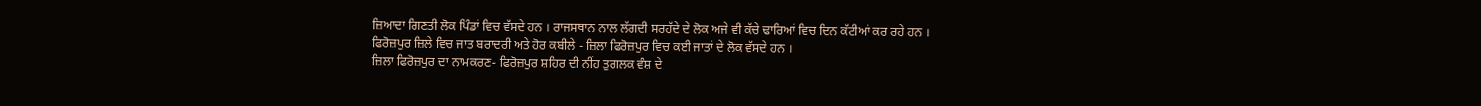ਜ਼ਿਆਦਾ ਗਿਣਤੀ ਲੋਕ ਪਿੰਡਾਂ ਵਿਚ ਵੱਸਦੇ ਹਨ । ਰਾਜਸਥਾਨ ਨਾਲ ਲੱਗਦੀ ਸਰਹੱਦੇ ਦੇ ਲੋਕ ਅਜੇ ਵੀ ਕੱਚੇ ਢਾਰਿਆਂ ਵਿਚ ਦਿਨ ਕੱਟੀਆਂ ਕਰ ਰਹੇ ਹਨ ।
ਫਿਰੋਜ਼ਪੁਰ ਜ਼ਿਲੇ ਵਿਚ ਜਾਤ ਬਰਾਦਰੀ ਅਤੇ ਹੋਰ ਕਬੀਲੇ - ਜ਼ਿਲਾ ਫਿਰੋਜ਼ਪੁਰ ਵਿਚ ਕਈ ਜਾਤਾਂ ਦੇ ਲੋਕ ਵੱਸਦੇ ਹਨ ।
ਜ਼ਿਲਾ ਫਿਰੋਜ਼ਪੁਰ ਦਾ ਨਾਮਕਰਣ- ਫਿਰੋਜ਼ਪੁਰ ਸ਼ਹਿਰ ਦੀ ਨੀਂਹ ਤੁਗਲਕ ਵੰਸ਼ ਦੇ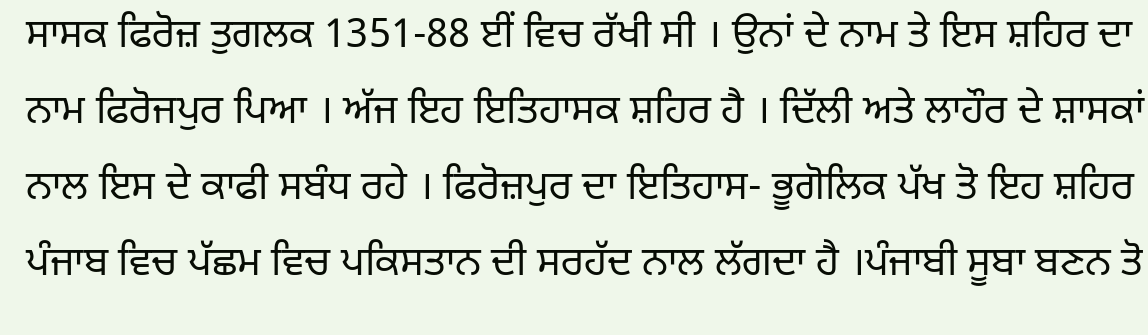ਸਾਸਕ ਫਿਰੋਜ਼ ਤੁਗਲਕ 1351-88 ਈਂ ਵਿਚ ਰੱਖੀ ਸੀ । ਉਨਾਂ ਦੇ ਨਾਮ ਤੇ ਇਸ ਸ਼ਹਿਰ ਦਾ ਨਾਮ ਫਿਰੋਜਪੁਰ ਪਿਆ । ਅੱਜ ਇਹ ਇਤਿਹਾਸਕ ਸ਼ਹਿਰ ਹੈ । ਦਿੱਲੀ ਅਤੇ ਲਾਹੌਰ ਦੇ ਸ਼ਾਸਕਾਂ ਨਾਲ ਇਸ ਦੇ ਕਾਫੀ ਸਬੰਧ ਰਹੇ । ਫਿਰੋਜ਼ਪੁਰ ਦਾ ਇਤਿਹਾਸ- ਭੂਗੋਲਿਕ ਪੱਖ ਤੋ ਇਹ ਸ਼ਹਿਰ ਪੰਜਾਬ ਵਿਚ ਪੱਛਮ ਵਿਚ ਪਕਿਸਤਾਨ ਦੀ ਸਰਹੱਦ ਨਾਲ ਲੱਗਦਾ ਹੈ ।ਪੰਜਾਬੀ ਸੂਬਾ ਬਣਨ ਤੋ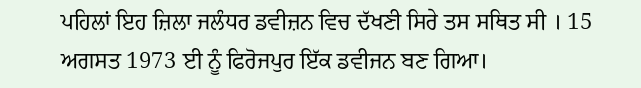ਪਹਿਲਾਂ ਇਹ ਜ਼ਿਲਾ ਜਲੰਧਰ ਡਵੀਜ਼ਨ ਵਿਚ ਦੱਖਣੀ ਸਿਰੇ ਤਸ ਸਥਿਤ ਸੀ । 15 ਅਗਸਤ 1973 ਈ ਨੂੰ ਫਿਰੋਜਪੁਰ ਇੱਕ ਡਵੀਜਨ ਬਣ ਗਿਆ।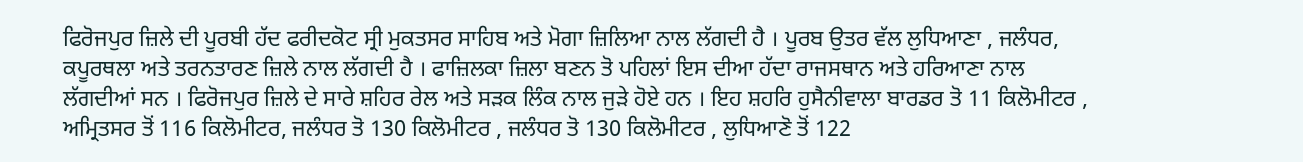ਫਿਰੋਜਪੁਰ ਜ਼ਿਲੇ ਦੀ ਪੂਰਬੀ ਹੱਦ ਫਰੀਦਕੋਟ ਸ੍ਰੀ ਮੁਕਤਸਰ ਸਾਹਿਬ ਅਤੇ ਮੋਗਾ ਜ਼ਿਲਿਆ ਨਾਲ ਲੱਗਦੀ ਹੈ । ਪੂਰਬ ਉਤਰ ਵੱਲ ਲੁਧਿਆਣਾ , ਜਲੰਧਰ, ਕਪੂਰਥਲਾ ਅਤੇ ਤਰਨਤਾਰਣ ਜ਼ਿਲੇ ਨਾਲ ਲੱਗਦੀ ਹੈ । ਫਾਜ਼ਿਲਕਾ ਜ਼ਿਲਾ ਬਣਨ ਤੋ ਪਹਿਲਾਂ ਇਸ ਦੀਆ ਹੱਦਾ ਰਾਜਸਥਾਨ ਅਤੇ ਹਰਿਆਣਾ ਨਾਲ ਲੱਗਦੀਆਂ ਸਨ । ਫਿਰੋਜਪੁਰ ਜ਼ਿਲੇ ਦੇ ਸਾਰੇ ਸ਼ਹਿਰ ਰੇਲ ਅਤੇ ਸੜਕ ਲਿੰਕ ਨਾਲ ਜੁੜੇ ਹੋਏ ਹਨ । ਇਹ ਸ਼ਹਰਿ ਹੁਸੈਨੀਵਾਲਾ ਬਾਰਡਰ ਤੋ 11 ਕਿਲੋਮੀਟਰ , ਅਮ੍ਰਿਤਸਰ ਤੋਂ 116 ਕਿਲੋਮੀਟਰ, ਜਲੰਧਰ ਤੋ 130 ਕਿਲੋਮੀਟਰ , ਜਲੰਧਰ ਤੋ 130 ਕਿਲੋਮੀਟਰ , ਲੁਧਿਆਣੋ ਤੋਂ 122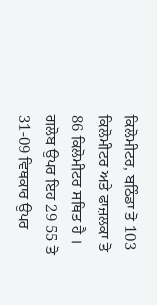ਕਿਲੋਮੀਟਰ, ਬਠਿੰਡਾ ਤੋ 103 ਕਿਲੋਮੀਟਰ ਅਤੇ ਫਾਜ਼ਲਕਾ ਤੋ 86 ਕਿਲੋਮੀਟਰ ਸਥਿਤ ਹੈ । ਗਲੋਬ ਉਪਰ ਇਹ 29 55 ਤੋ 31-09 ਵਿਥਕਾਰ ਉਪਰ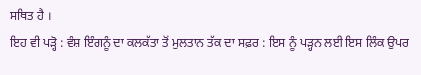ਸਥਿਤ ਹੈ ।
ਇਹ ਵੀ ਪੜ੍ਹੋ : ਵੰਸ਼ ਇੰਗਨੂੰ ਦਾ ਕਲਕੱਤਾ ਤੋਂ ਮੁਲਤਾਨ ਤੱਕ ਦਾ ਸਫ਼ਰ : ਇਸ ਨੂੰ ਪੜ੍ਹਨ ਲਈ ਇਸ ਲਿੰਕ ਉਪਰ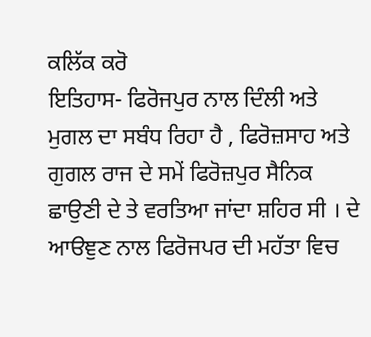ਕਲਿੱਕ ਕਰੋ
ਇਤਿਹਾਸ- ਫਿਰੋਜਪੁਰ ਨਾਲ ਦਿੰਲੀ ਅਤੇ ਮੁਗਲ ਦਾ ਸਬੰਧ ਰਿਹਾ ਹੈ , ਫਿਰੋਜ਼ਸਾਹ ਅਤੇ ਗੁਗਲ ਰਾਜ ਦੇ ਸਮੇਂ ਫਿਰੋਜ਼ਪੁਰ ਸੈਨਿਕ ਛਾਉਣੀ ਦੇ ਤੇ ਵਰਤਿਆ ਜਾਂਦਾ ਸ਼ਹਿਰ ਸੀ । ਦੇ ਆੳਞੁਣ ਨਾਲ ਫਿਰੋਜਪਰ ਦੀ ਮਹੱਤਾ ਵਿਚ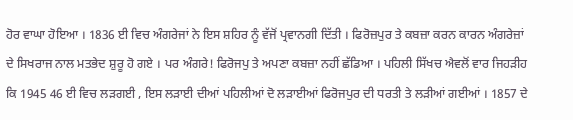ਹੋਰ ਵਾਘਾ ਹੋਇਆ । 1836 ਈ ਵਿਚ ਅੰਗਰੇਜਾਂ ਨੇ ਇਸ ਸ਼ਹਿਰ ਨੂੰ ਵੱਜੋਂ ਪ੍ਰਵਾਨਗੀ ਦਿੱਤੀ । ਫਿਰੋਜ਼ਪੁਰ ਤੇ ਕਬਜ਼ਾ ਕਰਨ ਕਾਰਨ ਅੰਗਰੇਜ਼ਾਂ ਦੇ ਸਿਖਰਾਜ ਨਾਲ ਮਤਭੇਦ ਸ਼ੁਰੂ ਹੋ ਗਏ । ਪਰ ਅੰਗਰੇ! ਫਿਰੋਜਪੁ ਤੇ ਅਪਣਾ ਕਬਜ਼ਾ ਨਹੀਂ ਛੱਡਿਆ । ਪਹਿਲੀ ਸਿੱਖਚ ਐਵਲੋਂ ਵਾਰ ਜਿਹੜੀਹ ਕਿ 1945 46 ਈ ਵਿਚ ਲੜਗਈ , ਇਸ ਲੜਾਈ ਦੀਆਂ ਪਹਿਲੀਆਂ ਦੋ ਲੜਾਈਆਂ ਫਿਰੋਜਪੁਰ ਦੀ ਧਰਤੀ ਤੇ ਲੜੀਆਂ ਗਈਆਂ । 1857 ਦੇ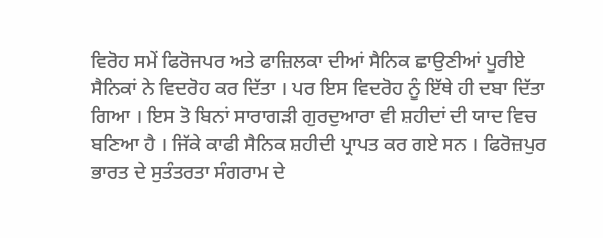ਵਿਰੋਹ ਸਮੇਂ ਫਿਰੋਜਪਰ ਅਤੇ ਫਾਜ਼ਿਲਕਾ ਦੀਆਂ ਸੈਨਿਕ ਛਾਉਣੀਆਂ ਪੂਰੀਏ ਸੈਨਿਕਾਂ ਨੇ ਵਿਦਰੋਹ ਕਰ ਦਿੱਤਾ । ਪਰ ਇਸ ਵਿਦਰੋਹ ਨੂੰ ਇੱਥੇ ਹੀ ਦਬਾ ਦਿੱਤਾ ਗਿਆ । ਇਸ ਤੋ ਬਿਨਾਂ ਸਾਰਾਗੜੀ ਗੁਰਦੁਆਰਾ ਵੀ ਸ਼ਹੀਦਾਂ ਦੀ ਯਾਦ ਵਿਚ ਬਣਿਆ ਹੈ । ਜਿੱਕੇ ਕਾਫੀ ਸੈਨਿਕ ਸ਼ਹੀਦੀ ਪ੍ਰਾਪਤ ਕਰ ਗਏ ਸਨ । ਫਿਰੋਜ਼ਪੁਰ ਭਾਰਤ ਦੇ ਸੁਤੰਤਰਤਾ ਸੰਗਰਾਮ ਦੇ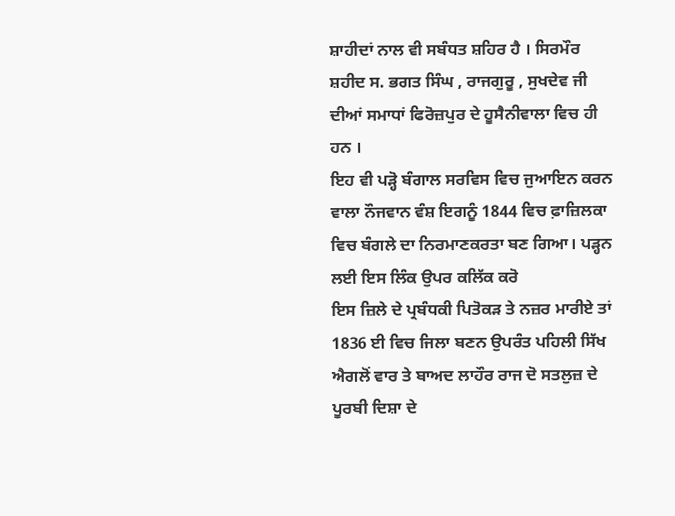ਸ਼ਾਹੀਦਾਂ ਨਾਲ ਵੀ ਸਬੰਧਤ ਸ਼ਹਿਰ ਹੈ । ਸਿਰਮੌਰ ਸ਼ਹੀਦ ਸ. ਭਗਤ ਸਿੰਘ , ਰਾਜਗੁਰੂ , ਸੁਖਦੇਵ ਜੀ ਦੀਆਂ ਸਮਾਧਾਂ ਫਿਰੋਜ਼ਪੁਰ ਦੇ ਹੂਸੈਨੀਵਾਲਾ ਵਿਚ ਹੀ ਹਨ ।
ਇਹ ਵੀ ਪੜ੍ਹੋ ਬੰਗਾਲ ਸਰਵਿਸ ਵਿਚ ਜੁਆਇਨ ਕਰਨ ਵਾਲਾ ਨੌਜਵਾਨ ਵੰਸ਼ ਇਗਨੂੰ 1844 ਵਿਚ ਫ਼ਾਜ਼ਿਲਕਾ ਵਿਚ ਬੰਗਲੇ ਦਾ ਨਿਰਮਾਣਕਰਤਾ ਬਣ ਗਿਆ। ਪੜ੍ਹਨ ਲਈ ਇਸ ਲਿੰਕ ਉਪਰ ਕਲਿੱਕ ਕਰੋ
ਇਸ ਜ਼ਿਲੇ ਦੇ ਪ੍ਰਬੰਧਕੀ ਪਿਤੋਕੜ ਤੇ ਨਜ਼ਰ ਮਾਰੀਏ ਤਾਂ 1836 ਈ ਵਿਚ ਜਿਲਾ ਬਣਨ ਉਪਰੰਤ ਪਹਿਲੀ ਸਿੱਖ ਐਗਲੋਂ ਵਾਰ ਤੇ ਬਾਅਦ ਲਾਹੌਰ ਰਾਜ ਦੋ ਸਤਲੁਜ਼ ਦੇ ਪੂਰਬੀ ਦਿਸ਼ਾ ਦੇ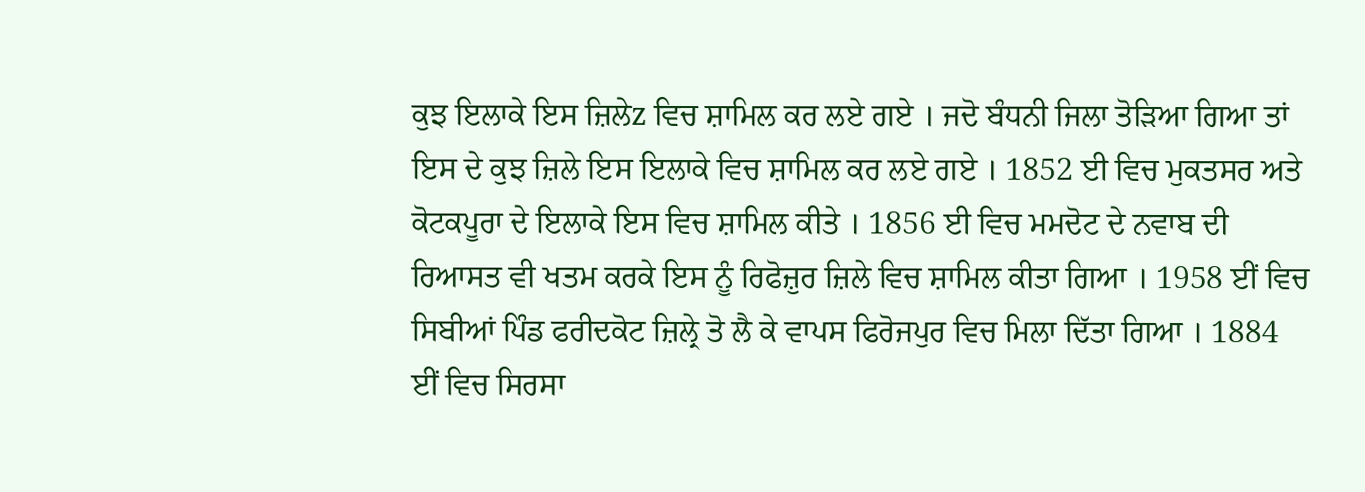ਕੁਝ ਇਲਾਕੇ ਇਸ ਜ਼ਿਲੇz ਵਿਚ ਸ਼ਾਮਿਲ ਕਰ ਲਏ ਗਏ । ਜਦੋ ਬੰਧਨੀ ਜਿਲਾ ਤੋੜਿਆ ਗਿਆ ਤਾਂ ਇਸ ਦੇ ਕੁਝ ਜ਼ਿਲੇ ਇਸ ਇਲਾਕੇ ਵਿਚ ਸ਼ਾਮਿਲ ਕਰ ਲਏ ਗਏ । 1852 ਈ ਵਿਚ ਮੁਕਤਸਰ ਅਤੇ ਕੋਟਕਪੂਰਾ ਦੇ ਇਲਾਕੇ ਇਸ ਵਿਚ ਸ਼ਾਮਿਲ ਕੀਤੇ । 1856 ਈ ਵਿਚ ਮਮਦੋਟ ਦੇ ਨਵਾਬ ਦੀ ਰਿਆਸਤ ਵੀ ਖਤਮ ਕਰਕੇ ਇਸ ਨੂੰ ਰਿਫੋਜ਼ੁਰ ਜ਼ਿਲੇ ਵਿਚ ਸ਼ਾਮਿਲ ਕੀਤਾ ਗਿਆ । 1958 ਈਂ ਵਿਚ ਸਿਬੀਆਂ ਪਿੰਡ ਫਰੀਦਕੋਟ ਜ਼ਿਲ੍ਰੇ ਤੋ ਲੈ ਕੇ ਵਾਪਸ ਫਿਰੋਜਪੁਰ ਵਿਚ ਮਿਲਾ ਦਿੱਤਾ ਗਿਆ । 1884 ਈਂ ਵਿਚ ਸਿਰਸਾ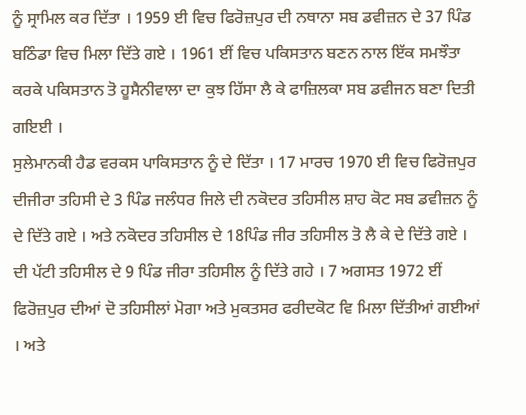ਨੂੰ ਸ੍ਰਾਮਿਲ ਕਰ ਦਿੱਤਾ । 1959 ਈ ਵਿਚ ਫਿਰੋਜ਼ਪੁਰ ਦੀ ਨਥਾਨਾ ਸਬ ਡਵੀਜ਼ਨ ਦੇ 37 ਪਿੰਡ ਬਠਿੰਡਾ ਵਿਚ ਮਿਲਾ ਦਿੱਤੇ ਗਏ । 1961 ਈਂ ਵਿਚ ਪਕਿਸਤਾਨ ਬਣਨ ਨਾਲ ਇੱਕ ਸਮਝੌਤਾ ਕਰਕੇ ਪਕਿਸਤਾਨ ਤੋ ਹੂਸੈਨੀਵਾਲਾ ਦਾ ਕੁਝ ਹਿੱਸਾ ਲੈ ਕੇ ਫਾਜ਼ਿਲਕਾ ਸਬ ਡਵੀਜਨ ਬਣਾ ਦਿਤੀ ਗਇਈ ।
ਸੁਲੇਮਾਨਕੀ ਹੈਡ ਵਰਕਸ ਪਾਕਿਸਤਾਨ ਨੂੰ ਦੇ ਦਿੱਤਾ । 17 ਮਾਰਚ 1970 ਈ ਵਿਚ ਫਿਰੋਜ਼ਪੁਰ ਦੀਜੀਰਾ ਤਹਿਸੀ ਦੇ 3 ਪਿੰਡ ਜਲੰਧਰ ਜਿਲੇ ਦੀ ਨਕੋਦਰ ਤਹਿਸੀਲ ਸ਼ਾਹ ਕੋਟ ਸਬ ਡਵੀਜ਼ਨ ਨੂੰ ਦੇ ਦਿੱਤੇ ਗਏ । ਅਤੇ ਨਕੋਦਰ ਤਹਿਸੀਲ ਦੇ 18ਪਿੰਡ ਜੀਰ ਤਹਿਸੀਲ ਤੋ ਲੈ ਕੇ ਦੇ ਦਿੱਤੇ ਗਏ । ਦੀ ਪੱਟੀ ਤਹਿਸੀਲ ਦੇ 9 ਪਿੰਡ ਜੀਰਾ ਤਹਿਸੀਲ ਨੂੰ ਦਿੱਤੇ ਗਹੇ । 7 ਅਗਸਤ 1972 ਈਂ ਫਿਰੋਜ਼ਪੁਰ ਦੀਆਂ ਦੋ ਤਹਿਸੀਲਾਂ ਮੋਗਾ ਅਤੇ ਮੁਕਤਸਰ ਫਰੀਦਕੋਟ ਵਿ ਮਿਲਾ ਦਿੱਤੀਆਂ ਗਈਆਂ । ਅਤੇ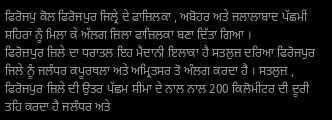ਫਿਰੋਜਪੁ ਕੋਲ ਫਿਰੋਜਪੁਰ ਜਿਲ੍ਰੇ ਦੇ ਫਾਜ਼ਿਲਕਾ , ਅਬੋਹਰ ਅਤੇ ਜਲਾਲਾਬਾਦ ਪੱਛਮੀਂ ਸ਼ਹਿਰਾਂ ਨੂੰ ਮਿਲਾ ਕੇ ਅੱਲਗ ਜ਼ਿਲਾ ਫਾਜ਼ਿਲਕਾ ਬਣਾ ਦਿੱਤਾ ਗਿਆ ।
ਫਿਰੋਜ਼ਪੁਰ ਜ਼ਿਲੇ ਦਾ ਧਰਾਤਲ ਇਹ ਮੈਦਾਨੀ ਇਲਾਕਾ ਹੈ ਸਤਲੁਜ਼ ਦਰਿਆ ਫਿਰੋਜਪੁਰ ਜਿਲੇ ਨੂੰ ਜਲੰਧਰ ਕਪੂਰਥਲਾ ਅਤੇ ਅਮ੍ਰਿਤਸਰ ਤੋ ਅੰਲਗ ਕਰਦਾ ਹੈ । ਸਤਲੁਜ਼ , ਫਿਰੋਜਪੁਰ ਜ਼ਿਲੇ ਦੀ ਉਤਰ ਪੱਛਮ ਸੀਮਾ ਦੇ ਨਾਲ ਨਾਲ 200 ਕਿਲੋਮੀਟਰ ਦੀ ਦੂਰੀ ਤਹਿ ਕਰਦਾ ਹੈ ਜਲੰਧਰ ਅਤੇ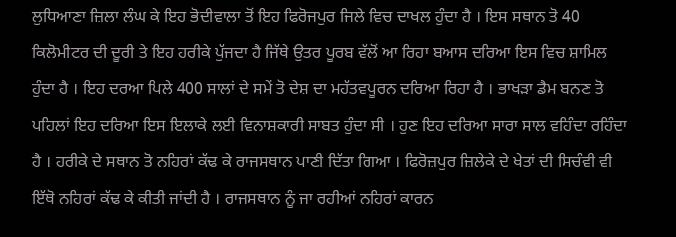ਲੁਧਿਆਣਾ ਜ਼ਿਲਾ ਲੰਘ ਕੇ ਇਹ ਭੋਦੀਵਾਲਾ ਤੋਂ ਇਹ ਫਿਰੋਜਪੁਰ ਜਿਲੇ ਵਿਚ ਦਾਖਲ ਹੁੰਦਾ ਹੈ । ਇਸ ਸਥਾਨ ਤੋ 40 ਕਿਲੋਮੀਟਰ ਦੀ ਦੂਰੀ ਤੇ ਇਹ ਹਰੀਕੇ ਪੁੱਜਦਾ ਹੈ ਜਿੱਥੇ ਉਤਰ ਪੂਰਬ ਵੱਲੋਂ ਆ ਰਿਹਾ ਬਆਸ ਦਰਿਆ ਇਸ ਵਿਚ ਸ਼ਾਮਿਲ ਹੁੰਦਾ ਹੈ । ਇਹ ਦਰਆ ਪਿਲੇ 400 ਸਾਲਾਂ ਦੇ ਸਮੇਂ ਤੋ ਦੇਸ਼ ਦਾ ਮਹੱਤਵਪੂਰਨ ਦਰਿਆ ਰਿਹਾ ਹੈ । ਭਾਖੜਾ ਡੈਮ ਬਨਣ ਤੋ ਪਹਿਲਾਂ ਇਹ ਦਰਿਆ ਇਸ ਇਲਾਕੇ ਲਈ ਵਿਨਾਸ਼ਕਾਰੀ ਸਾਬਤ ਹੁੰਦਾ ਸੀ । ਹੁਣ ਇਹ ਦਰਿਆ ਸਾਰਾ ਸਾਲ ਵਹਿੰਦਾ ਰਹਿੰਦਾ ਹੈ । ਹਰੀਕੇ ਦੇ ਸਥਾਨ ਤੋ ਨਹਿਰਾਂ ਕੱਢ ਕੇ ਰਾਜਸਥਾਨ ਪਾਣੀ ਦਿੱਤਾ ਗਿਆ । ਫਿਰੋਜ਼ਪੁਰ ਜ਼ਿਲੇਕੇ ਦੇ ਖੇਤਾਂ ਦੀ ਸਿਚੰਵੀ ਵੀ ਇੱਥੋ ਨਹਿਰਾਂ ਕੱਢ ਕੇ ਕੀਤੀ ਜਾਂਦੀ ਹੈ । ਰਾਜਸਥਾਨ ਨੂੰ ਜਾ ਰਹੀਆਂ ਨਹਿਰਾਂ ਕਾਰਨ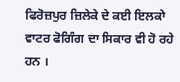ਫਿਰੋਜ਼ਪੁਰ ਜ਼ਿਲੇਕੇ ਦੇ ਕਈ ਇਲਕਾੇ ਵਾਟਰ ਫੋਗਿੰਗ ਦਾ ਸਿਕਾਰ ਵੀ ਹੋ ਰਹੇ ਹਨ ।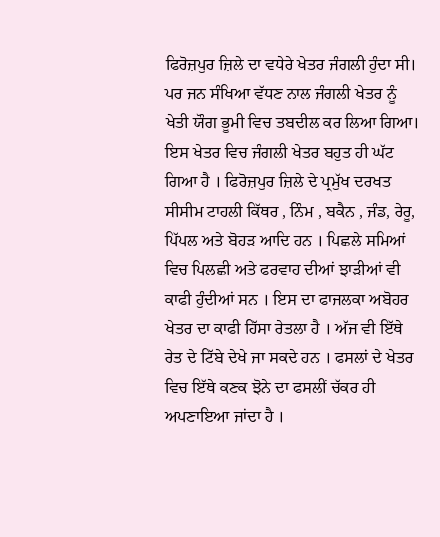ਫਿਰੋਜ਼ਪੁਰ ਜ਼ਿਲੇ ਦਾ ਵਧੇਰੇ ਖੇਤਰ ਜੰਗਲੀ ਹੁੰਦਾ ਸੀ। ਪਰ ਜਨ ਸੰਖਿਆ ਵੱਧਣ ਨਾਲ ਜੰਗਲੀ ਖੇਤਰ ਨੂੰ ਖੇਤੀ ਯੌਗ ਭੂਮੀ ਵਿਚ ਤਬਦੀਲ ਕਰ ਲਿਆ ਗਿਆ। ਇਸ ਖੇਤਰ ਵਿਚ ਜੰਗਲੀ ਖੇਤਰ ਬਹੁਤ ਹੀ ਘੱਟ ਗਿਆ ਹੈ । ਫਿਰੋਜ਼ਪੁਰ ਜ਼ਿਲੇ ਦੇ ਪ੍ਰਮੁੱਖ ਦਰਖਤ ਸੀਸੀਮ ਟਾਹਲੀ ਕਿੱਥਰ , ਨਿੰਮ , ਬਕੈਨ , ਜੰਡ, ਰੇਰੂ, ਪਿੱਪਲ ਅਤੇ ਬੋਹੜ ਆਦਿ ਹਨ । ਪਿਛਲੇ ਸਮਿਆਂ ਵਿਚ ਪਿਲਛੀ ਅਤੇ ਫਰਵਾਹ ਦੀਆਂ ਝਾੜੀਆਂ ਵੀ ਕਾਫੀ ਹੁੰਦੀਆਂ ਸਨ । ਇਸ ਦਾ ਫਾਜਲਕਾ ਅਬੋਹਰ ਖੇਤਰ ਦਾ ਕਾਫੀ ਹਿੱਸਾ ਰੇਤਲਾ ਹੈ । ਅੱਜ ਵੀ ਇੱਥੇ ਰੇਤ ਦੇ ਟਿੱਬੇ ਦੇਖੇ ਜਾ ਸਕਦੇ ਹਨ । ਫਸਲਾਂ ਦੇ ਖੇਤਰ ਵਿਚ ਇੱਥੇ ਕਣਕ ਝੋਨੇ ਦਾ ਫਸਲੀਂ ਚੱਕਰ ਹੀ ਅਪਣਾਇਆ ਜਾਂਦਾ ਹੈ ।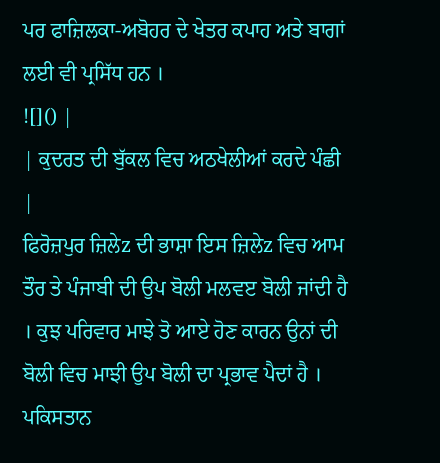ਪਰ ਫਾਜ਼ਿਲਕਾ-ਅਬੋਹਰ ਦੇ ਖੇਤਰ ਕਪਾਹ ਅਤੇ ਬਾਗਾਂ ਲਈ ਵੀ ਪ੍ਰਸਿੱਧ ਹਨ ।
![]() |
| ਕੁਦਰਤ ਦੀ ਬੁੱਕਲ ਵਿਚ ਅਠਖੇਲੀਆਂ ਕਰਦੇ ਪੰਛੀ |
ਫਿਰੋਜ਼ਪੁਰ ਜ਼ਿਲੇz ਦੀ ਭਾਸ਼ਾ ਇਸ ਜ਼ਿਲੇz ਵਿਚ ਆਮ ਤੌਰ ਤੇ ਪੰਜਾਬੀ ਦੀ ਉਪ ਬੋਲੀ ਮਲਵੲ ਬੋਲੀ ਜਾਂਦੀ ਹੈ । ਕੁਝ ਪਰਿਵਾਰ ਮਾਝੇ ਤੋ ਆਏ ਹੋਣ ਕਾਰਨ ਉਨਾਂ ਦੀ ਬੋਲੀ ਵਿਚ ਮਾਝੀ ਉਪ ਬੋਲੀ ਦਾ ਪ੍ਰਭਾਵ ਪੈਦਾਂ ਹੈ । ਪਕਿਸਤਾਨ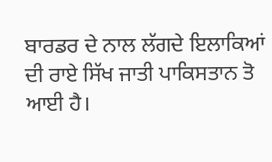ਬਾਰਡਰ ਦੇ ਨਾਲ ਲੱਗਦੇ ਇਲਾਕਿਆਂ ਦੀ ਰਾਏ ਸਿੱਖ ਜਾਤੀ ਪਾਕਿਸਤਾਨ ਤੋ ਆਈ ਹੈ।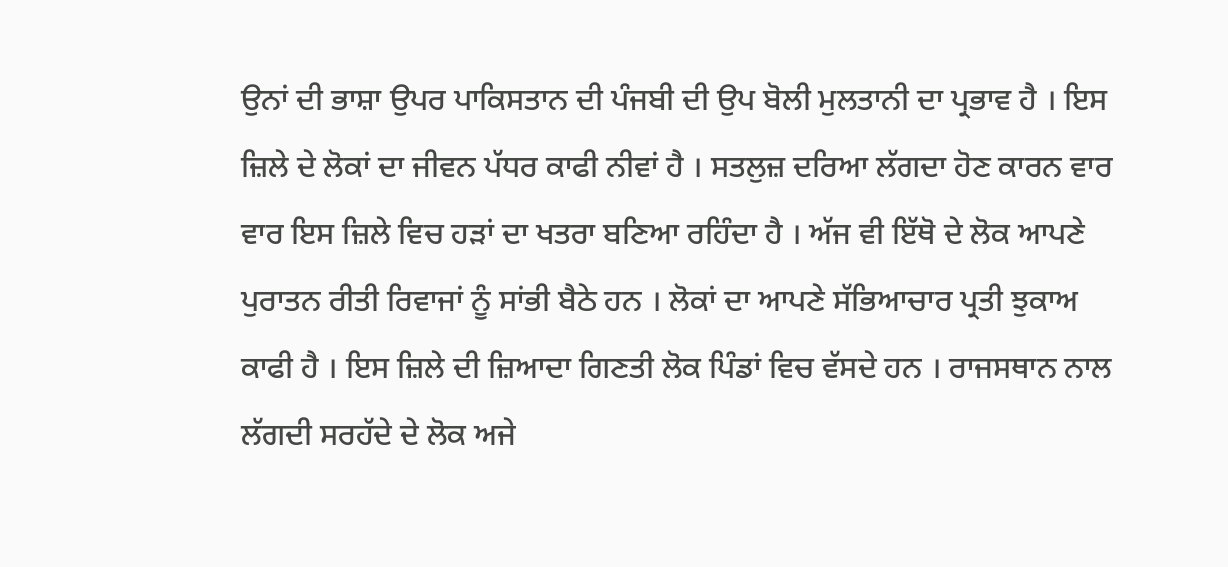ਉਨਾਂ ਦੀ ਭਾਸ਼ਾ ਉਪਰ ਪਾਕਿਸਤਾਨ ਦੀ ਪੰਜਬੀ ਦੀ ਉਪ ਬੋਲੀ ਮੁਲਤਾਨੀ ਦਾ ਪ੍ਰਭਾਵ ਹੈ । ਇਸ ਜ਼ਿਲੇ ਦੇ ਲੋਕਾਂ ਦਾ ਜੀਵਨ ਪੱਧਰ ਕਾਫੀ ਨੀਵਾਂ ਹੈ । ਸਤਲੁਜ਼ ਦਰਿਆ ਲੱਗਦਾ ਹੋਣ ਕਾਰਨ ਵਾਰ ਵਾਰ ਇਸ ਜ਼ਿਲੇ ਵਿਚ ਹੜਾਂ ਦਾ ਖਤਰਾ ਬਣਿਆ ਰਹਿੰਦਾ ਹੈ । ਅੱਜ ਵੀ ਇੱਥੋ ਦੇ ਲੋਕ ਆਪਣੇ ਪੁਰਾਤਨ ਰੀਤੀ ਰਿਵਾਜਾਂ ਨੂੰ ਸਾਂਭੀ ਬੈਠੇ ਹਨ । ਲੋਕਾਂ ਦਾ ਆਪਣੇ ਸੱਭਿਆਚਾਰ ਪ੍ਰਤੀ ਝੁਕਾਅ ਕਾਫੀ ਹੈ । ਇਸ ਜ਼ਿਲੇ ਦੀ ਜ਼ਿਆਦਾ ਗਿਣਤੀ ਲੋਕ ਪਿੰਡਾਂ ਵਿਚ ਵੱਸਦੇ ਹਨ । ਰਾਜਸਥਾਨ ਨਾਲ ਲੱਗਦੀ ਸਰਹੱਦੇ ਦੇ ਲੋਕ ਅਜੇ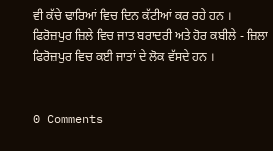ਵੀ ਕੱਚੇ ਢਾਰਿਆਂ ਵਿਚ ਦਿਨ ਕੱਟੀਆਂ ਕਰ ਰਹੇ ਹਨ ।
ਫਿਰੋਜ਼ਪੁਰ ਜ਼ਿਲੇ ਵਿਚ ਜਾਤ ਬਰਾਦਰੀ ਅਤੇ ਹੋਰ ਕਬੀਲੇ - ਜ਼ਿਲਾ ਫਿਰੋਜ਼ਪੁਰ ਵਿਚ ਕਈ ਜਾਤਾਂ ਦੇ ਲੋਕ ਵੱਸਦੇ ਹਨ ।


0 Comments